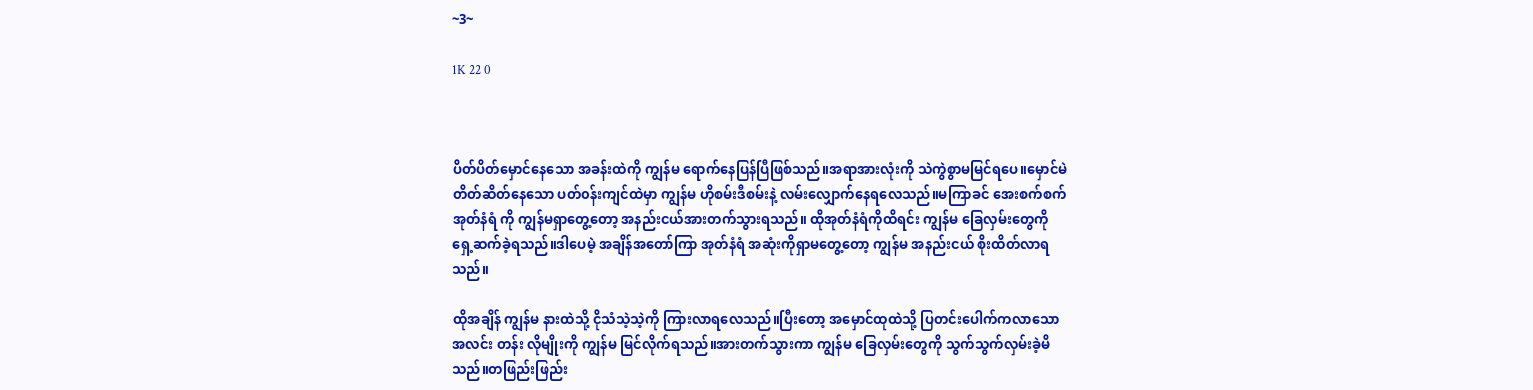~3~

1K 22 0



ပိတ်ပိတ်မှောင်နေသော အခန်းထဲကို ကျွန်မ ရောက်နေပြန်ပြီဖြစ်သည်။အရာအားလုံးကို သဲကွဲစွာမမြင်ရပေ။မှောင်မဲတိတ်ဆိတ်နေသော ပတ်၀န်းကျင်ထဲမှာ ကျွန်မ ဟိုစမ်းဒီစမ်းနဲ့ လမ်းလျှောက်နေရလေသည်။မကြာခင် အေးစက်စက် အုတ်နံရံ ကို ကျွန်မရှာတွေ့တော့ အနည်းငယ်အားတက်သွားရသည်။ ထိုအုတ်နံရံကိုထိရင်း ကျွန်မ ခြေလှမ်းတွေကို ရှေ့ဆက်ခဲ့ရသည်။ဒါပေမဲ့ အချိန်အတော်ကြာ အုတ်နံရံ အဆုံးကိုရှာမတွေ့တော့ ကျွန်မ အနည်းငယ် စိုးထိတ်လာရသည်။

ထိုအချိန် ကျွန်မ နားထဲသို့ ငိုသံသဲ့သဲ့ကို ကြားလာရလေသည်။ပြီးတော့ အမှောင်ထုထဲသို့ ပြတင်းပေါက်ကလာသော အလင်း တန်း လိုမျိုးကို ကျွန်မ မြင်လိုက်ရသည်။အားတက်သွားကာ ကျွန်မ ခြေလှမ်းတွေကို သွက်သွက်လှမ်းခဲ့မိသည်။တဖြည်းဖြည်း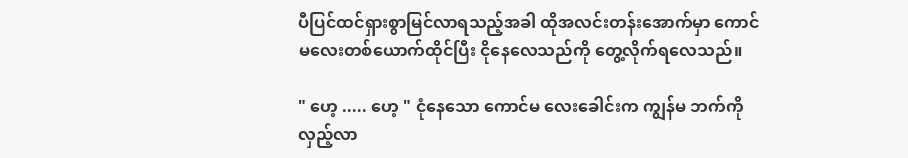ပီပြင်ထင်ရှားစွာမြင်လာရသည့်အခါ ထိုအလင်းတန်းအောက်မှာ ကောင်မလေးတစ်ယောက်ထိုင်ပြီး ငိုနေလေသည်ကို တွေ့လိုက်ရလေသည်။

" ဟေ့ ..... ဟေ့ " ငုံနေသော ကောင်မ လေးခေါင်းက ကျွန်မ ဘက်ကိုလှည့်လာ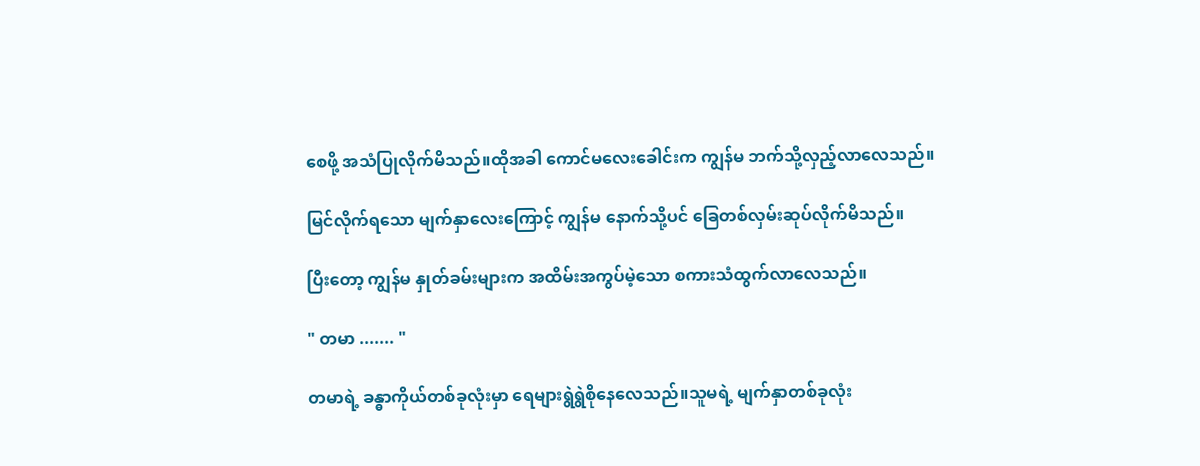စေဖို့ အသံပြုလိုက်မိသည်။ထိုအခါ ကောင်မလေးခေါင်းက ကျွန်မ ဘက်သို့လှည့်လာလေသည်။

မြင်လိုက်ရသော မျက်နှာလေးကြောင့် ကျွန်မ နောက်သို့ပင် ခြေတစ်လှမ်းဆုပ်လိုက်မိသည်။

ပြီးတော့ ကျွန်မ နှုတ်ခမ်းများက အထိမ်းအကွပ်မဲ့သော စကားသံထွက်လာလေသည်။

" တမာ ....... "

တမာရဲ့ ခန္ဓာကိုယ်တစ်ခုလုံးမှာ ရေများရွဲရွဲစိုနေလေသည်။သူမရဲ့ မျက်နှာတစ်ခုလုံး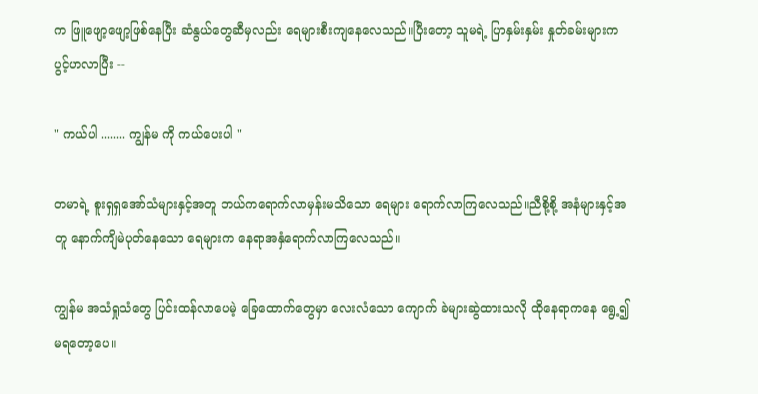က ဖြူဖျော့ဖျော့ဖြစ်နေပြီး ဆံနွယ်တွေဆီမှလည်း ရေများစီးကျနေလေသည်။ပြီးတော့ သူမရဲ့ ပြာနှမ်းနှမ်း နှုတ်ခမ်းများက ပွင့်ဟလာပြီး --

" ကယ်ပါ ........ ကျွန်မ ကို ကယ်ပေးပါ "

တမာရဲ့ စူးရှရှအော်သံများနှင့်အတူ ဘယ်ကရောက်လာမှန်းမသိသော ရေများ ရောက်လာကြလေသည်။ညီစို့စို့ အနံများနှင့်အတူ နောက်ကျိမဲပုတ်နေသော ရေများက နေရာအနှံရောက်လာကြလေသည်။

ကျွန်မ အသံရှုသံတွေ ပြင်းထန်လာပေမဲ့ ခြေထောက်တွေမှာ လေးလံသော ကျောက် ခဲများဆွဲထားသလို ထိုနေရာကနေ ရွေ့၍ မရတော့ပေ။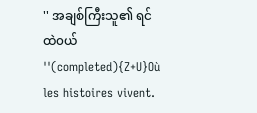'' အချစ်ကြီးသူ၏ ရင်ထဲ၀ယ် ''(completed){Z+U}Où les histoires vivent.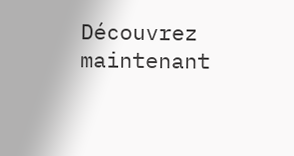Découvrez maintenant